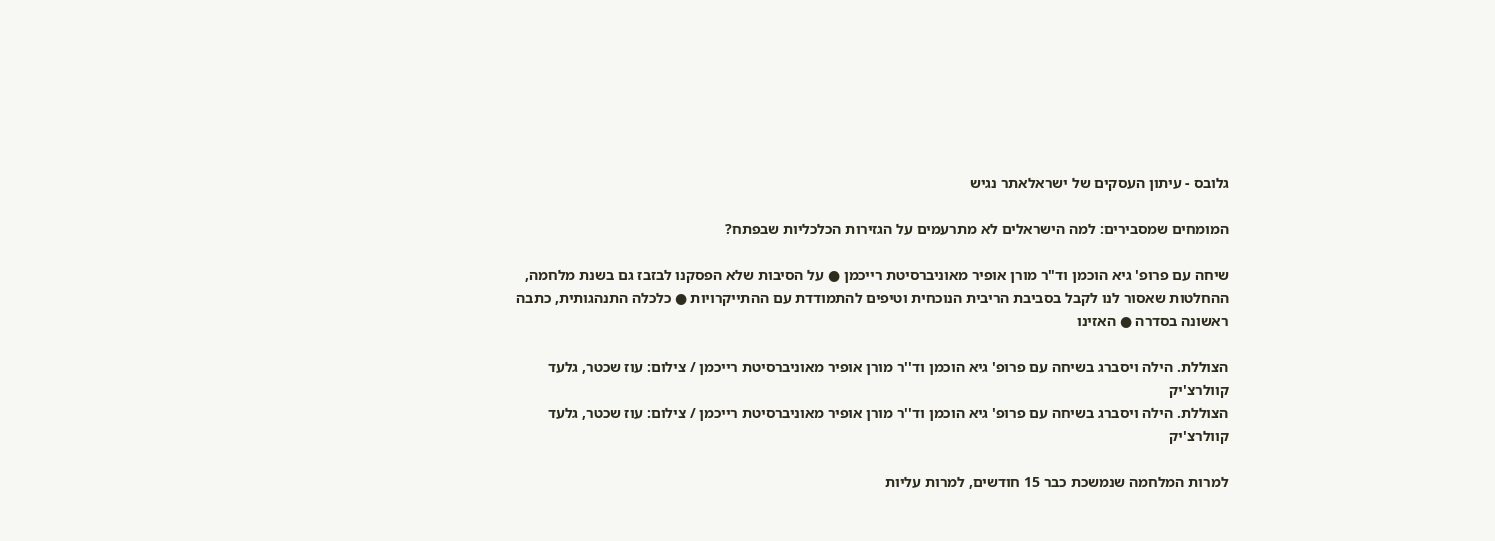גלובס - עיתון העסקים של ישראלאתר נגיש

המומחים שמסבירים: למה הישראלים לא מתרעמים על הגזירות הכלכליות שבפתח?

שיחה עם פרופ' גיא הוכמן וד"ר מורן אופיר מאוניברסיטת רייכמן ● על הסיבות שלא הפסקנו לבזבז גם בשנת מלחמה, ההחלטות שאסור לנו לקבל בסביבת הריבית הנוכחית וטיפים להתמודדת עם ההתייקרויות ● כלכלה התנהגותית, כתבה ראשונה בסדרה ● האזינו

הצוללת. הילה ויסברג בשיחה עם פרופ' גיא הוכמן וד''ר מורן אופיר מאוניברסיטת רייכמן / צילום: עוז שכטר, גלעד קוולרצ'יק
הצוללת. הילה ויסברג בשיחה עם פרופ' גיא הוכמן וד''ר מורן אופיר מאוניברסיטת רייכמן / צילום: עוז שכטר, גלעד קוולרצ'יק

למרות המלחמה שנמשכת כבר 15 חודשים, למרות עליות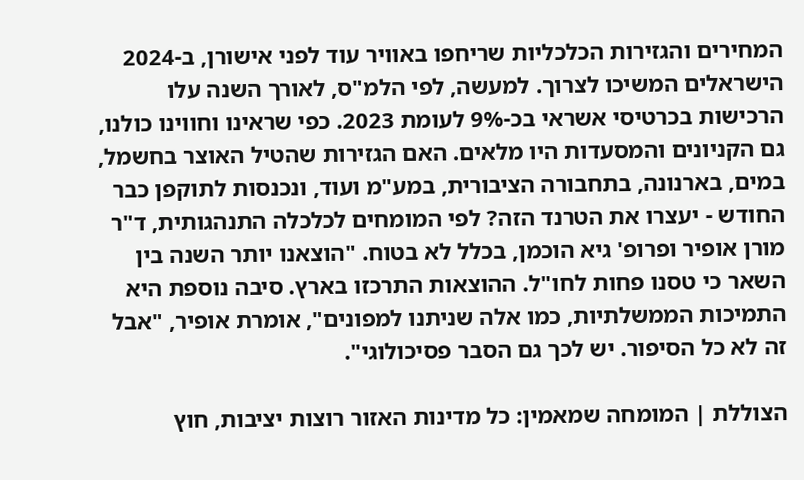המחירים והגזירות הכלכליות שריחפו באוויר עוד לפני אישורן, ב-2024 הישראלים המשיכו לצרוך. למעשה, לפי הלמ"ס, לאורך השנה עלו הרכישות בכרטיסי אשראי בכ-9% לעומת 2023. כפי שראינו וחווינו כולנו, גם הקניונים והמסעדות היו מלאים. האם הגזירות שהטיל האוצר בחשמל, במים, בארנונה, בתחבורה הציבורית, במע"מ ועוד, ונכנסות לתוקפן כבר החודש - יעצרו את הטרנד הזה? לפי המומחים לכלכלה התנהגותית, ד"ר מורן אופיר ופרופ' גיא הוכמן, בכלל לא בטוח. "הוצאנו יותר השנה בין השאר כי טסנו פחות לחו"ל. ההוצאות התרכזו בארץ. סיבה נוספת היא התמיכות הממשלתיות, כמו אלה שניתנו למפונים", אומרת אופיר, "אבל זה לא כל הסיפור. יש לכך גם הסבר פסיכולוגי".

הצוללת | המומחה שמאמין: כל מדינות האזור רוצות יציבות, חוץ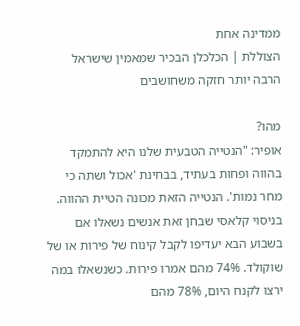ממדינה אחת
הצוללת | הכלכלן הבכיר שמאמין שישראל הרבה יותר חזקה משחושבים

מהו?
אופיר: "הנטייה הטבעית שלנו היא להתמקד בהווה ופחות בעתיד, בבחינת 'אכול ושתה כי מחר נמות'. הנטייה הזאת מכונה הטיית ההווה. בניסוי קלאסי שבחן זאת אנשים נשאלו אם בשבוע הבא יעדיפו לקבל קינוח של פירות או של שוקולד. 74% מהם אמרו פירות. כשנשאלו במה ירצו לקנח היום, 78% מהם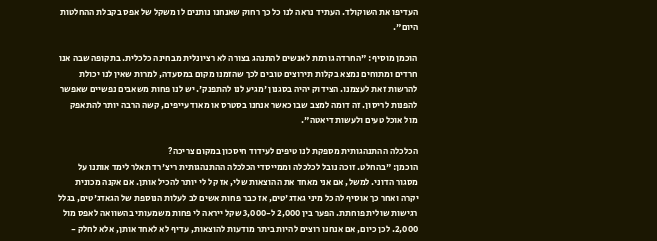העדיפו את השוקולד. העתיד נראה לנו כל כך רחוק שאנחנו נותנים לו משקל של אפס בקבלת ההחלטות היום".

הוכמן מוסיף: "החרדה גורמת לאנשים להתנהג בצורה לא רציונלית מבחינה כלכלית. בתקופה שבה אנו חרדים ומתוחים נמצא בקלות תירוצים טובים לכך שהזמנו מקום במסעדה, למרות שאין לנו יכולת להרשות זאת לעצמנו. הצידוק יהיה בסגנון 'מגיע לנו להתפנק'. יש לנו פחות משאבים נפשיים שאפשר להפנות לריסון. זה דומה למצב שבו כאשר אנחנו בסטרס או מאוד עייפים, קשה הרבה יותר להתאפק מול אוכל טעים ולעשות דיאטה".

הכלכלה ההתנהגותית מספקת לנו טיפים לעידוד חיסכון במקום צריכה?
הוכמן: "בהחלט. זוכה נובל לכלכלה וממייסדי הכלכלה ההתנהגותית ריצ'רד תאלר לימד אותנו על מסגור הדוני. למשל, אם אני מאחד את ההוצאות שלי, אז קל לי יותר להכיל אותן. אם אקנה מכונית יקרה ואחר כך אוסיף לה כל מיני גאדג'טים, אז כבר פחות אשים לב לעלות הנוספת של הגאדג'טים, בגלל רגישות שולית פוחתת. הפער בין 2,000 ל-3,000 שקל ייראה לי פחות משמעותי בהשוואה לאפס מול 2,000. לכן כיום, אם אנחנו רוצים להיות ביתר מודעות להוצאות, עדיף לא לאחד אותן, אלא לחלק -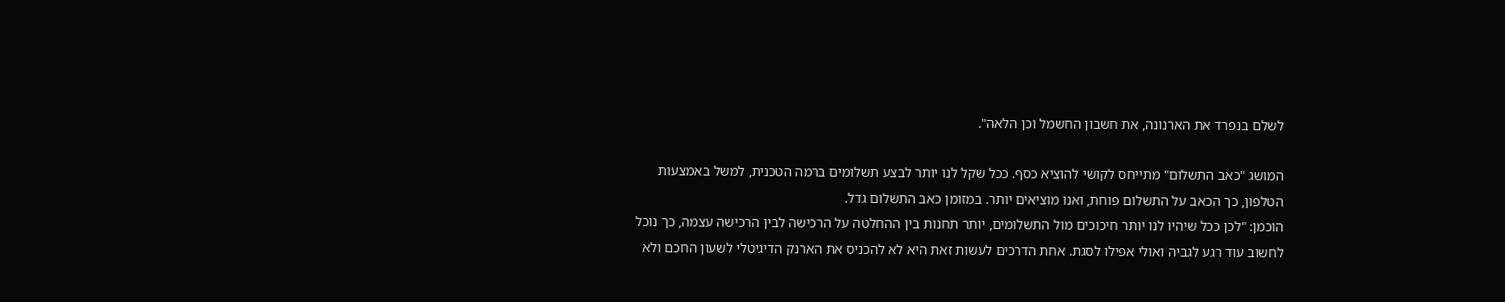לשלם בנפרד את הארנונה, את חשבון החשמל וכן הלאה".

המושג "כאב התשלום" מתייחס לקושי להוציא כסף. ככל שקל לנו יותר לבצע תשלומים ברמה הטכנית, למשל באמצעות הטלפון, כך הכאב על התשלום פוחת, ואנו מוציאים יותר. במזומן כאב התשלום גדל.
הוכמן: "לכן ככל שיהיו לנו יותר חיכוכים מול התשלומים, יותר תחנות בין ההחלטה על הרכישה לבין הרכישה עצמה, כך נוכל לחשוב עוד רגע לגביה ואולי אפילו לסגת. אחת הדרכים לעשות זאת היא לא להכניס את הארנק הדיגיטלי לשעון החכם ולא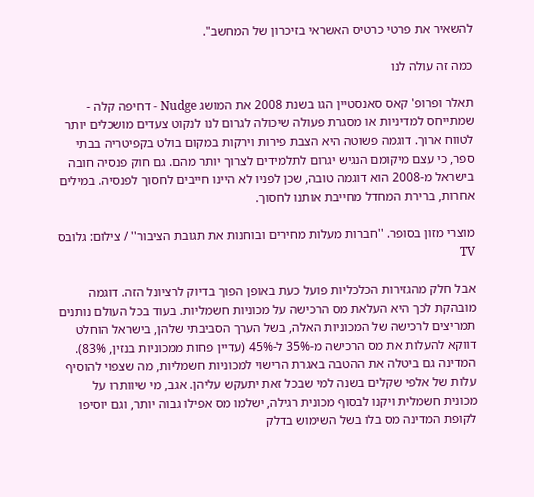להשאיר את פרטי כרטיס האשראי בזיכרון של המחשב".

כמה זה עולה לנו

תאלר ופרופ' קאס סאנסטיין הגו בשנת 2008 את המושג Nudge - דחיפה קלה - שמתייחס למדיניות או מסגרת פעולה שיכולה לגרום לנו לנקוט צעדים מושכלים יותר לטווח ארוך. דוגמה פשוטה היא הצבת פירות וירקות במקום בולט בקפיטריה בבתי ספר, כי עצם מיקומם הנגיש יגרום לתלמידים לצרוך יותר מהם. גם חוק פנסיה חובה בישראל מ-2008 הוא דוגמה טובה, שכן לפניו לא היינו חייבים לחסוך לפנסיה. במילים אחרות, ברירת המחדל מחייבת אותנו לחסוך.

מוצרי מזון בסופר. ''חברות מעלות מחירים ובוחנות את תגובת הציבור'' / צילום: גלובס TV

אבל חלק מהגזירות הכלכליות פועל כעת באופן הפוך בדיוק לרציונל הזה. דוגמה מובהקת לכך היא העלאת מס הרכישה על מכוניות חשמליות. בעוד בכל העולם נותנים תמריצים לרכישה של המכוניות האלה, בשל הערך הסביבתי שלהן, בישראל הוחלט דווקא להעלות את מס הרכישה מ-35% ל-45% (עדיין פחות ממכוניות בנזין, 83%). המדינה גם ביטלה את ההטבה באגרת הרישוי למכוניות חשמליות, מה שצפוי להוסיף עלות של אלפי שקלים בשנה למי שבכל זאת יתעקש עליהן. אגב, מי שיוותרו על מכונית חשמלית ויקנו לבסוף מכונית רגילה, ישלמו מס אפילו גבוה יותר, וגם יוסיפו לקופת המדינה מס בלו בשל השימוש בדלק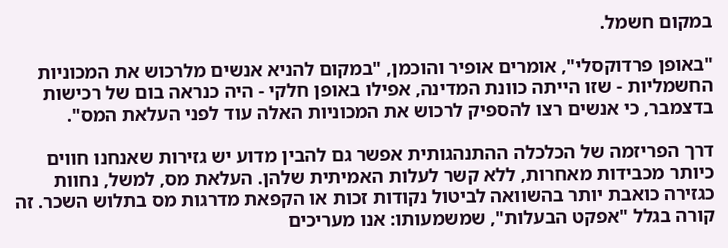במקום חשמל.

"באופן פרדוקסלי", אומרים אופיר והוכמן, "במקום להניא אנשים מלרכוש את המכוניות החשמליות - שזו הייתה כוונת המדינה, אפילו באופן חלקי - היה כנראה בום של רכישות בדצמבר, כי אנשים רצו להספיק לרכוש את המכוניות האלה עוד לפני העלאת המס".

דרך הפריזמה של הכלכלה ההתנהגותית אפשר גם להבין מדוע יש גזירות שאנחנו חווים כיותר מכבידות מאחרות, ללא קשר לעלות האמיתית שלהן. העלאת מס, למשל, נחוות כגזירה כואבת יותר בהשוואה לביטול נקודות זכות או הקפאת מדרגות מס בתלוש השכר. זה קורה בגלל "אפקט הבעלות", שמשמעותו: אנו מעריכים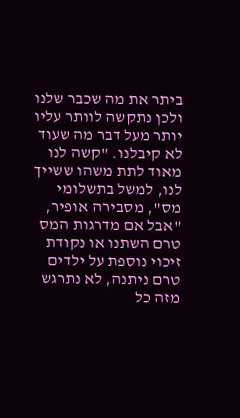ביתר את מה שכבר שלנו ולכן נתקשה לוותר עליו יותר מעל דבר מה שעוד לא קיבלנו. "קשה לנו מאוד לתת משהו ששייך לנו, למשל בתשלומי מס", מסבירה אופיר, "אבל אם מדרגות המס טרם השתנו או נקודת זיכוי נוספת על ילדים טרם ניתנה, לא נתרגש מזה כל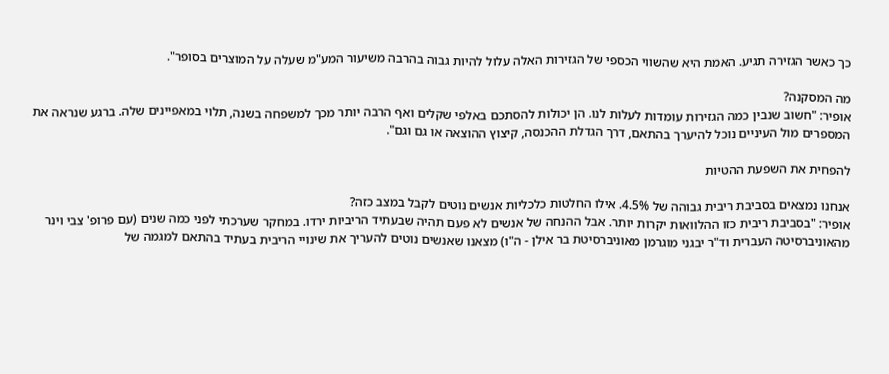כך כאשר הגזירה תגיע. האמת היא שהשווי הכספי של הגזירות האלה עלול להיות גבוה בהרבה משיעור המע"מ שעלה על המוצרים בסופר".

מה המסקנה?
אופיר: "חשוב שנבין כמה הגזירות עומדות לעלות לנו. הן יכולות להסתכם באלפי שקלים ואף הרבה יותר מכך למשפחה בשנה, תלוי במאפיינים שלה. ברגע שנראה את המספרים מול העיניים נוכל להיערך בהתאם, דרך הגדלת ההכנסה, קיצוץ ההוצאה או גם וגם".

להפחית את השפעת ההטיות

אנחנו נמצאים בסביבת ריבית גבוהה של 4.5%. אילו החלטות כלכליות אנשים נוטים לקבל במצב כזה?
אופיר: "בסביבת ריבית כזו ההלוואות יקרות יותר. אבל ההנחה של אנשים לא פעם תהיה שבעתיד הריביות ירדו. במחקר שערכתי לפני כמה שנים (עם פרופ' צבי וינר מהאוניברסיטה העברית וד"ר יבגני מוגרמן מאוניברסיטת בר אילן - ה"ו) מצאנו שאנשים נוטים להעריך את שינויי הריבית בעתיד בהתאם למגמה של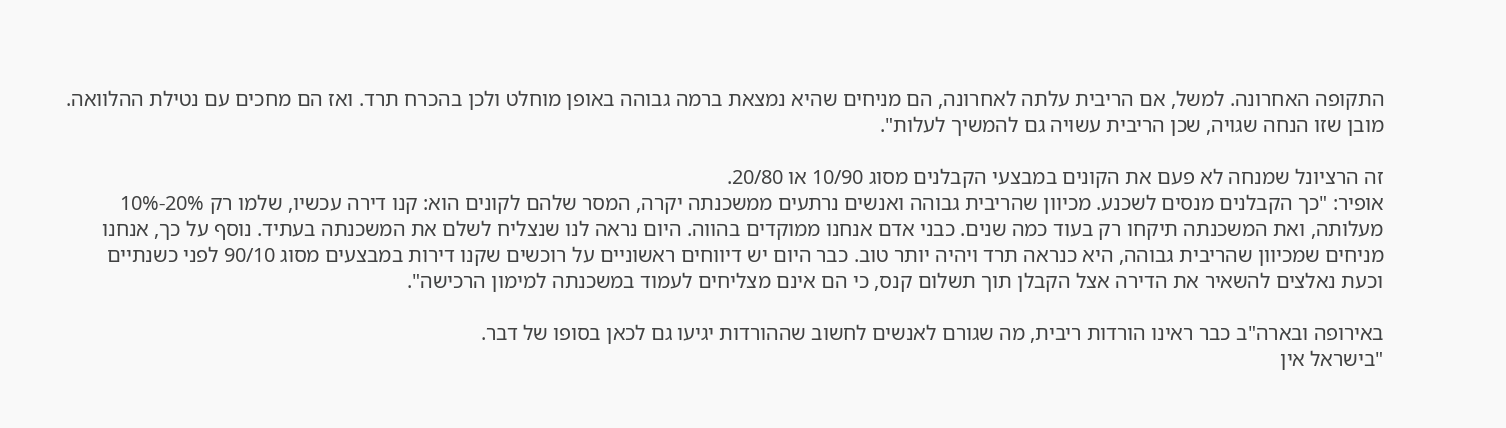התקופה האחרונה. למשל, אם הריבית עלתה לאחרונה, הם מניחים שהיא נמצאת ברמה גבוהה באופן מוחלט ולכן בהכרח תרד. ואז הם מחכים עם נטילת ההלוואה. מובן שזו הנחה שגויה, שכן הריבית עשויה גם להמשיך לעלות".

זה הרציונל שמנחה לא פעם את הקונים במבצעי הקבלנים מסוג 10/90 או 20/80.
אופיר: "כך הקבלנים מנסים לשכנע. מכיוון שהריבית גבוהה ואנשים נרתעים ממשכנתה יקרה, המסר שלהם לקונים הוא: קנו דירה עכשיו, שלמו רק 20%-10% מעלותה, ואת המשכנתה תיקחו רק בעוד כמה שנים. כבני אדם אנחנו ממוקדים בהווה. היום נראה לנו שנצליח לשלם את המשכנתה בעתיד. נוסף על כך, אנחנו מניחים שמכיוון שהריבית גבוהה, היא כנראה תרד ויהיה יותר טוב. כבר היום יש דיווחים ראשוניים על רוכשים שקנו דירות במבצעים מסוג 90/10 לפני כשנתיים וכעת נאלצים להשאיר את הדירה אצל הקבלן תוך תשלום קנס, כי הם אינם מצליחים לעמוד במשכנתה למימון הרכישה".

באירופה ובארה"ב כבר ראינו הורדות ריבית, מה שגורם לאנשים לחשוב שההורדות יגיעו גם לכאן בסופו של דבר.
"בישראל אין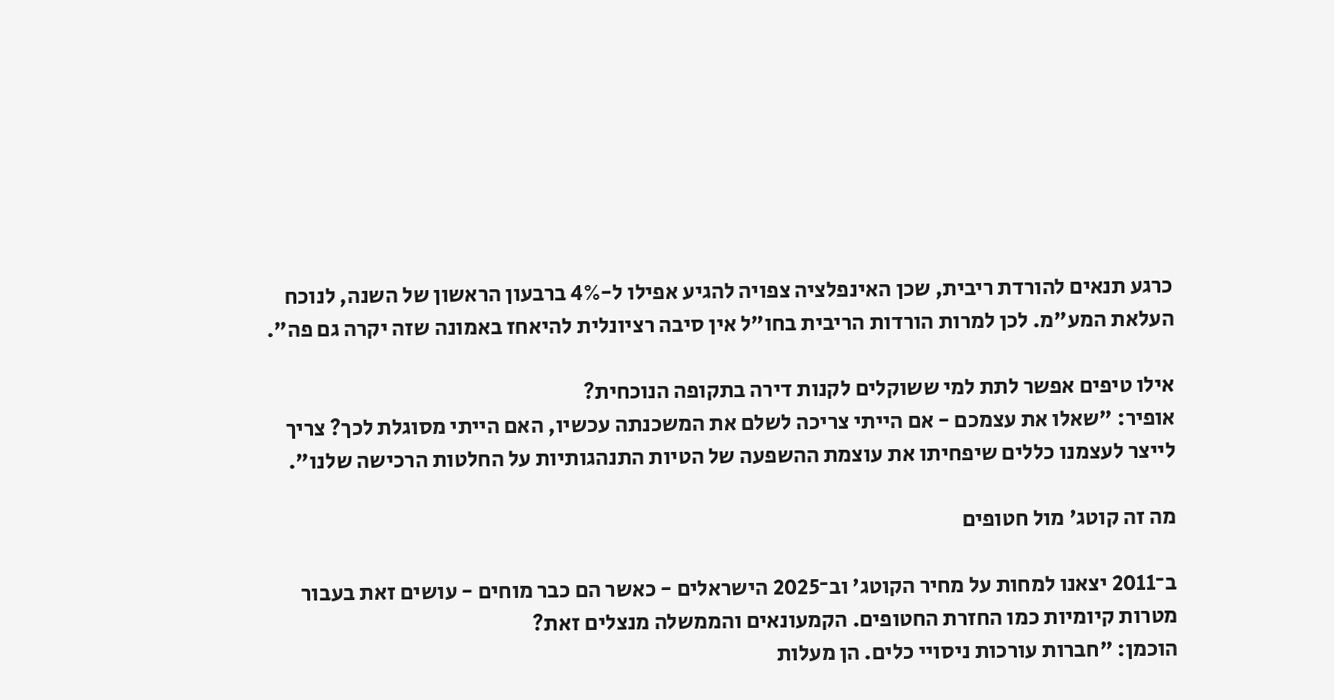כרגע תנאים להורדת ריבית, שכן האינפלציה צפויה להגיע אפילו ל-4% ברבעון הראשון של השנה, לנוכח העלאת המע"מ. לכן למרות הורדות הריבית בחו"ל אין סיבה רציונלית להיאחז באמונה שזה יקרה גם פה".

אילו טיפים אפשר לתת למי ששוקלים לקנות דירה בתקופה הנוכחית?
אופיר: "שאלו את עצמכם - אם הייתי צריכה לשלם את המשכנתה עכשיו, האם הייתי מסוגלת לכך? צריך לייצר לעצמנו כללים שיפחיתו את עוצמת ההשפעה של הטיות התנהגותיות על החלטות הרכישה שלנו".

מה זה קוטג' מול חטופים

ב־2011 יצאנו למחות על מחיר הקוטג' וב־2025 הישראלים - כאשר הם כבר מוחים - עושים זאת בעבור מטרות קיומיות כמו החזרת החטופים. הקמעונאים והממשלה מנצלים זאת?
הוכמן: "חברות עורכות ניסויי כלים. הן מעלות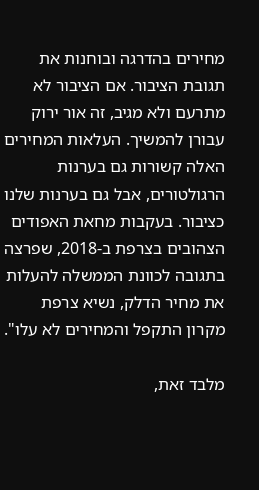מחירים בהדרגה ובוחנות את תגובת הציבור. אם הציבור לא מתרעם ולא מגיב, זה אור ירוק עבורן להמשיך. העלאות המחירים האלה קשורות גם בערנות הרגולטורים, אבל גם בערנות שלנו כציבור. בעקבות מחאת האפודים הצהובים בצרפת ב-2018, שפרצה בתגובה לכוונת הממשלה להעלות את מחיר הדלק, נשיא צרפת מקרון התקפל והמחירים לא עלו".

מלבד זאת,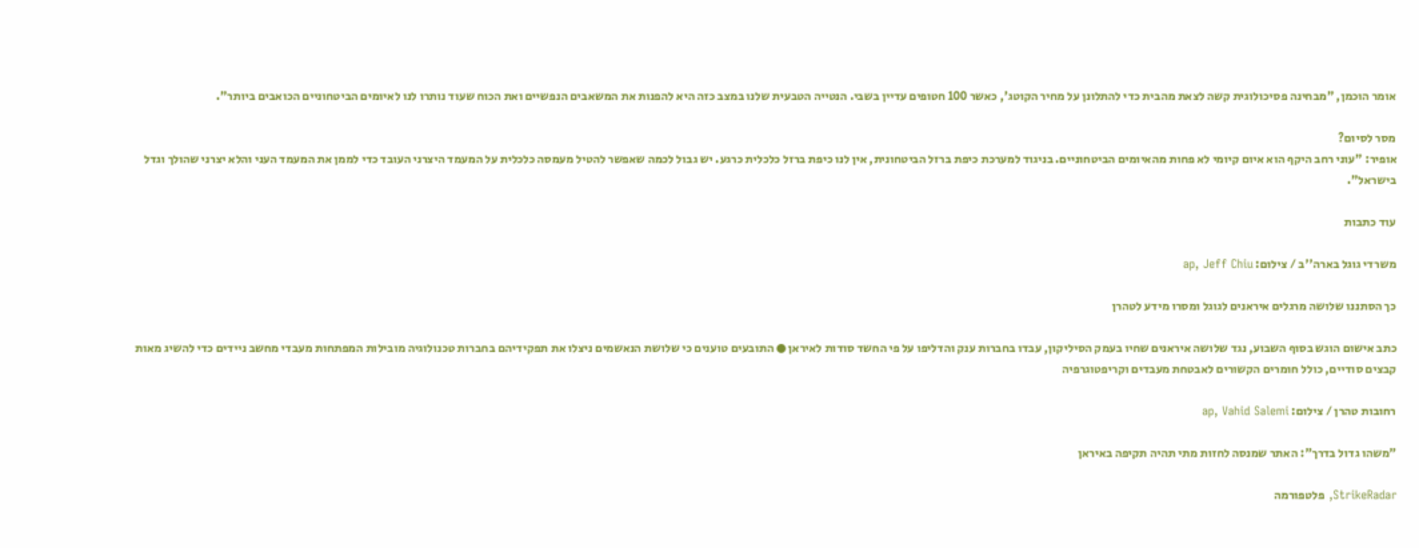אומר הוכמן, "מבחינה פסיכולוגית קשה לצאת מהבית כדי להתלונן על מחיר הקוטג', כאשר 100 חטופים עדיין בשבי. הנטייה הטבעית שלנו במצב כזה היא להפנות את המשאבים הנפשיים ואת הכוח שעוד נותרו לנו לאיומים הביטחוניים הכואבים ביותר".

מסר לסיום?
אופיר: "עוני רחב היקף הוא איום קיומי לא פחות מהאיומים הביטחוניים. בניגוד למערכת כיפת ברזל הביטחונית, אין לנו כיפת ברזל כלכלית כרגע. יש גבול לכמה שאפשר להטיל מעמסה כלכלית על המעמד היצרני העובד כדי לממן את המעמד העני והלא יצרני שהולך וגדל בישראל".

עוד כתבות

משרדי גוגל בארה''ב / צילום: ap, Jeff Chiu

כך הסתננו שלושה מרגלים איראנים לגוגל ומסרו מידע לטהרן

כתב אישום הוגש בסוף השבוע, נגד שלושה איראנים שחיו בעמק הסיליקון, עבדו בחברות ענק והדליפו על פי החשד סודות לאיראן ● התובעים טוענים כי שלושת הנאשמים ניצלו את תפקידיהם בחברות טכנולוגיה מובילות המפתחות מעבדי מחשב ניידים כדי להשיג מאות קבצים סודיים, כולל חומרים הקשורים לאבטחת מעבדים וקריפטוגרפיה

רחובות טהרן / צילום: ap, Vahid Salemi

"משהו גדול בדרך": האתר שמנסה לחזות מתי תהיה תקיפה באיראן

StrikeRadar, פלטפורמה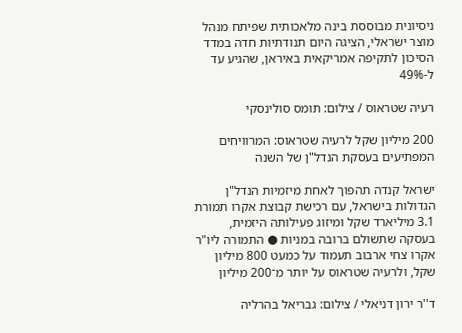ניסיונית מבוססת בינה מלאכותית שפיתח מנהל מוצר ישראלי, הציגה היום תנודתיות חדה במדד הסיכון לתקיפה אמריקאית באיראן, שהגיע עד ל-49%

רעיה שטראוס / צילום: תומס סולינסקי

200 מיליון שקל לרעיה שטראוס: המרוויחים המפתיעים בעסקת הנדל"ן של השנה

ישראל קנדה תהפוך לאחת מיזמיות הנדל"ן הגדולות בישראל, עם רכישת קבוצת אקרו תמורת 3.1 מיליארד שקל ומיזוג פעילותה היזמית, בעסקה שתשולם ברובה במניות ● התמורה ליו"ר אקרו צחי ארבוב תעמוד על כמעט 800 מיליון שקל, ולרעיה שטראוס על יותר מ־200 מיליון

ד''ר ירון דניאלי / צילום: גבריאל בהרליה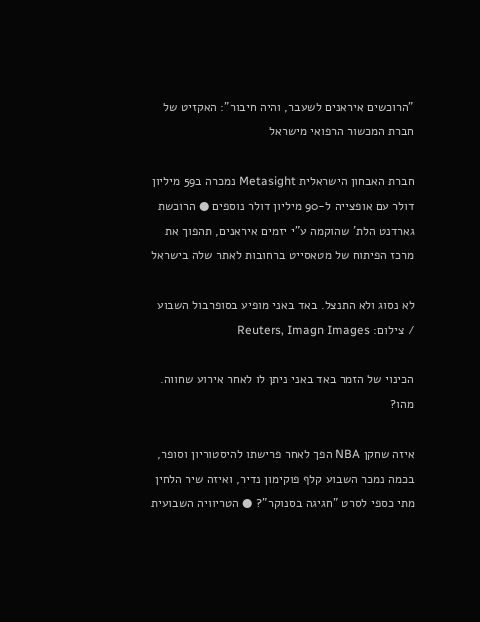"הרוכשים איראנים לשעבר, והיה חיבור": האקזיט של חברת המכשור הרפואי מישראל

חברת האבחון הישראלית Metasight נמכרה ב59 מיליון דולר עם אופצייה ל-90 מיליון דולר נוספים ● הרוכשת  גארדנט הלת' שהוקמה ע"י יזמים איראנים, תהפוך את מרכז הפיתוח של מטאסייט ברחובות לאתר שלה בישראל

לא נסוג ולא התנצל. באד באני מופיע בסופרבול השבוע / צילום: Reuters, Imagn Images

הכינוי של הזמר באד באני ניתן לו לאחר אירוע שחווה. מהו?

איזה שחקן NBA הפך לאחר פרישתו להיסטוריון וסופר, בכמה נמכר השבוע קלף פוקימון נדיר, ואיזה שיר הלחין מתי כספי לסרט "חגיגה בסנוקר"? ● הטריוויה השבועית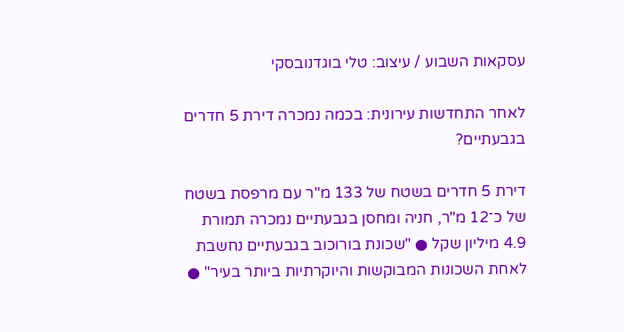עסקאות השבוע / עיצוב: טלי בוגדנובסקי

לאחר התחדשות עירונית: בכמה נמכרה דירת 5 חדרים בגבעתיים?

דירת 5 חדרים בשטח של 133 מ"ר עם מרפסת בשטח של כ־12 מ"ר, חניה ומחסן בגבעתיים נמכרה תמורת 4.9 מיליון שקל ● "שכונת בורוכוב בגבעתיים נחשבת לאחת השכונות המבוקשות והיוקרתיות ביותר בעיר" ●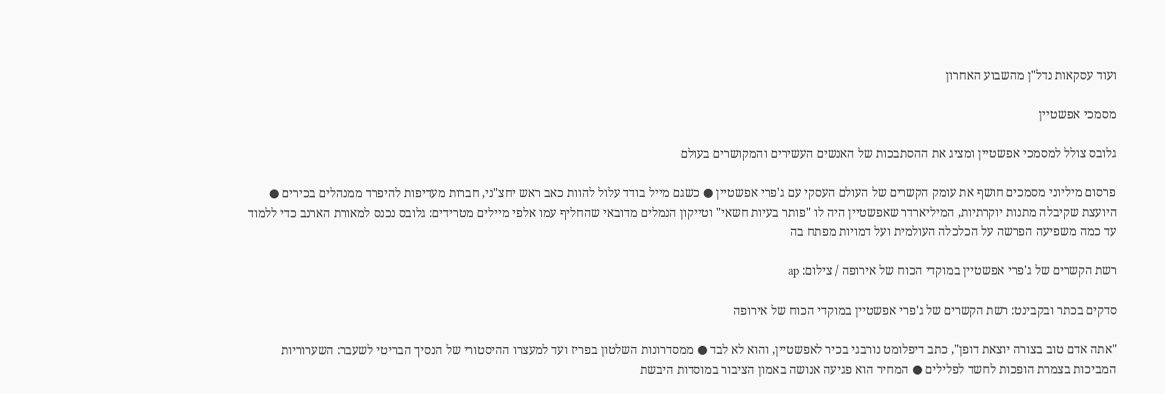ועוד עסקאות נדל"ן מהשבוע האחרון

מסמכי אפשטיין

גלובס צולל למסמכי אפשטיין ומציג את ההסתבכות של האנשים העשירים והמקושרים בעולם

פרסום מיליוני מסמכים חושף את עומק הקשרים של העולם העסקי עם ג'פרי אפשטיין ● כשגם מייל בודד עלול להוות כאב ראש יחצ"ני, חברות מעדיפות להיפרד ממנהלים בכירים ● היועצת שקיבלה מתנות יוקרתיות, המיליארדר שאפשטיין היה לו "פותר בעיות חשאי" וטייקון הנמלים מדובאי שהחליף עמו אלפי מיילים מטרידים: גלובס נכנס למאורת הארנב כדי ללמוד עד כמה משפיעה הפרשה על הכלכלה העולמית ועל דמויות מפתח בה

רשת הקשרים של ג'פרי אפשטיין במוקדי הכוח של אירופה / צילום: ap

סדקים בכתר ובקבינט: רשת הקשרים של ג'פרי אפשטיין במוקדי הכוח של אירופה

"אתה אדם טוב בצורה יוצאת דופן", כתב דיפלומט נורבגי בכיר לאפשטיין, והוא לא לבד ● ממסדרונות השלטון בפריז ועד למעצרו ההיסטורי של הנסיך הבריטי לשעבר: השערוריות המביכות בצמרת הופכות לחשד לפלילים ● המחיר הוא פגיעה אנושה באמון הציבור במוסדות היבשת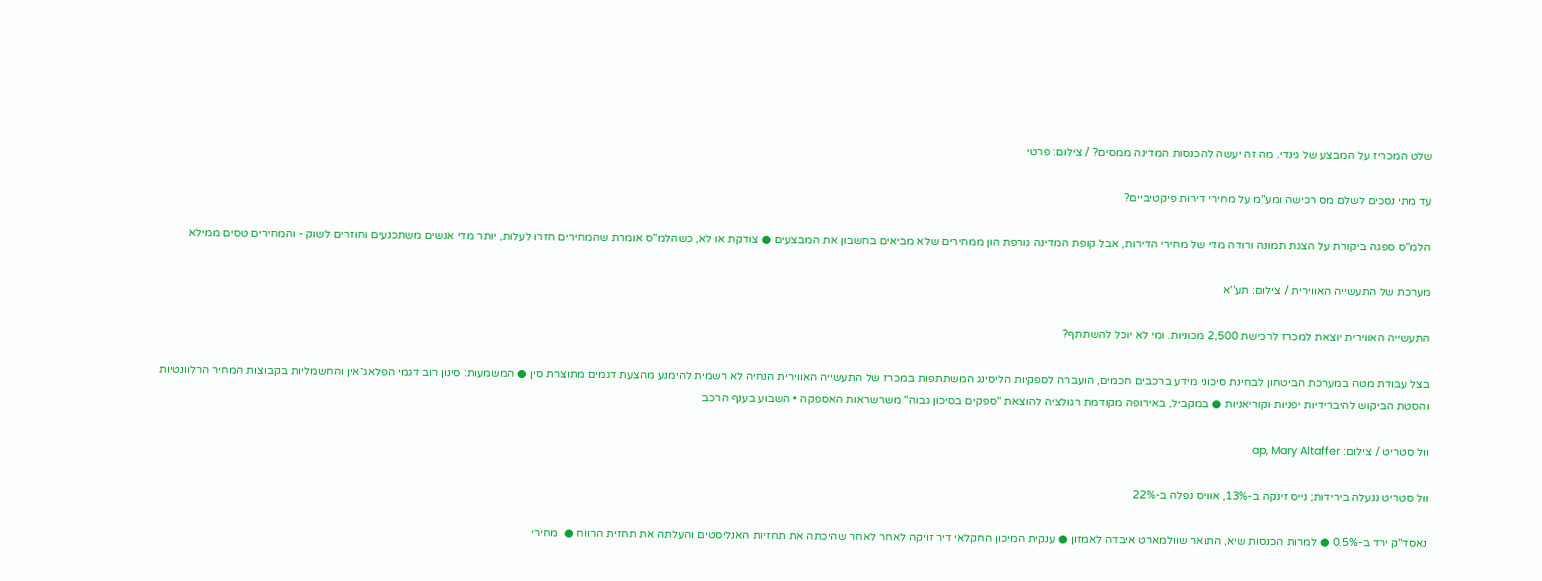שלט המכריז על המבצע של גינדי. מה זה יעשה להכנסות המדינה ממסים? / צילום: פרטי

עד מתי נסכים לשלם מס רכישה ומע"מ על מחירי דירות פיקטיביים?

הלמ"ס ספגה ביקורת על הצגת תמונה ורודה מדי של מחירי הדירות, אבל קופת המדינה גורפת הון ממחירים שלא מביאים בחשבון את המבצעים ● צודקת או לא, כשהלמ"ס אומרת שהמחירים חזרו לעלות, יותר מדי אנשים משתכנעים וחוזרים לשוק - והמחירים טסים ממילא

מערכת של התעשייה האווירית / צילום: תע''א

התעשייה האווירית יוצאת למכרז לרכישת 2,500 מכוניות. ומי לא יוכל להשתתף?

בצל עבודת מטה במערכת הביטחון לבחינת סיכוני מידע ברכבים חכמים, הועברה לספקיות הליסינג המשתתפות במכרז של התעשייה האווירית הנחיה לא רשמית להימנע מהצעת דגמים מתוצרת סין ● המשמעות: סינון רוב דגמי הפלאג־אין והחשמליות בקבוצות המחיר הרלוונטיות והסטת הביקוש להיברידיות יפניות וקוריאניות ● במקביל, באירופה מקודמת רגולציה להוצאת "ספקים בסיכון גבוה" משרשראות האספקה • השבוע בענף הרכב

וול סטריט / צילום: ap, Mary Altaffer

וול סטריט ננעלה בירידות; נייס זינקה ב-13%, אוויס נפלה ב-22%

נאסד"ק ירד ב-0.5% ● למרות הכנסות שיא, התואר שוולמארט איבדה לאמזון ● ענקית המיכון החקלאי דיר זויקה לאחר לאחר שהיכתה את תחזיות האנליסטים והעלתה את תחזית הרווח ●  מחירי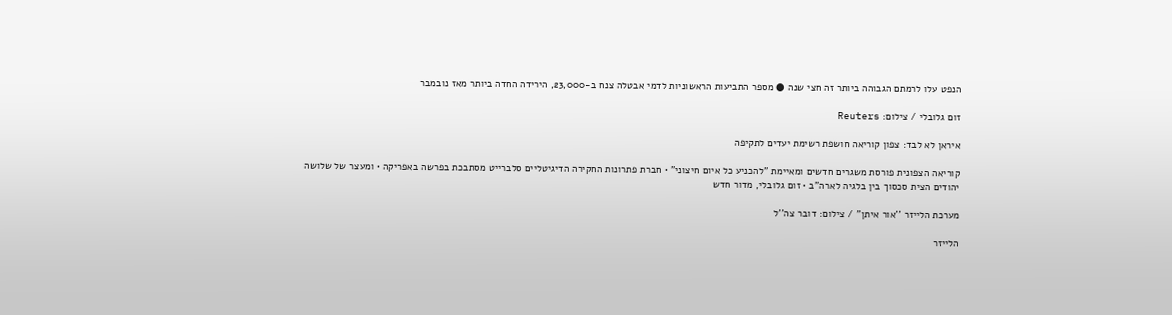הנפט עלו לרמתם הגבוהה ביותר זה חצי שנה ● מספר התביעות הראשוניות לדמי אבטלה צנח ב-23,000, הירידה החדה ביותר מאז נובמבר

זום גלובלי / צילום: Reuters

איראן לא לבד: צפון קוריאה חושפת רשימת יעדים לתקיפה

קוריאה הצפונית פורסת משגרים חדשים ומאיימת "להכניע כל איום חיצוני" • חברת פתרונות החקירה הדיגיטליים סלברייט מסתבכת בפרשה באפריקה • ומעצר של שלושה יהודים הצית סכסוך בין בלגיה לארה"ב • זום גלובלי, מדור חדש

מערכת הלייזר ''אור איתן'' / צילום: דובר צה''ל

הלייזר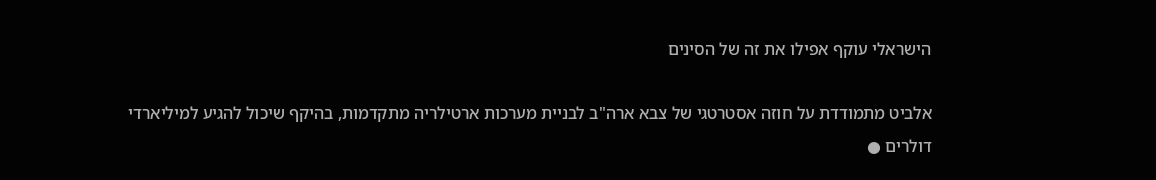הישראלי עוקף אפילו את זה של הסינים

אלביט מתמודדת על חוזה אסטרטגי של צבא ארה"ב לבניית מערכות ארטילריה מתקדמות, בהיקף שיכול להגיע למיליארדי דולרים ●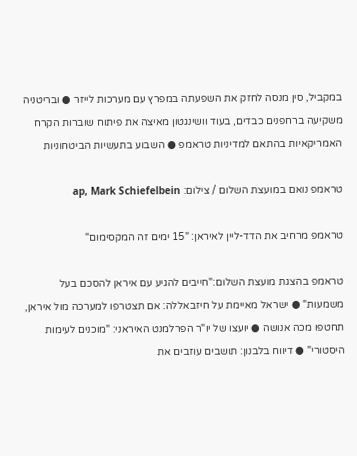במקביל, סין מנסה לחזק את השפעתה במפרץ עם מערכות לייזר ● ובריטניה משקיעה ברחפנים כבדים, בעוד וושינגטון מאיצה את פיתוח שוברות הקרח האמריקאיות בהתאם למדיניות טראמפ ● השבוע בתעשיות הביטחוניות

טראמפ נואם במועצת השלום / צילום: ap, Mark Schiefelbein

טראמפ מרחיב את הדד-ליין לאיראן: "15 ימים זה המקסימום"

טראמפ בהצגת מועצת השלום:"חייבים להגיע עם איראן להסכם בעל משמעות" ● ישראל מאיימת על חיזבאללה: אם תצטרפו למערכה מול איראן, תחטפו מכה אנושה ● יועצו של יו"ר הפרלמנט האיראני: "מוכנים לעימות היסטורי" ● דיווח בלבנון: תושבים עוזבים את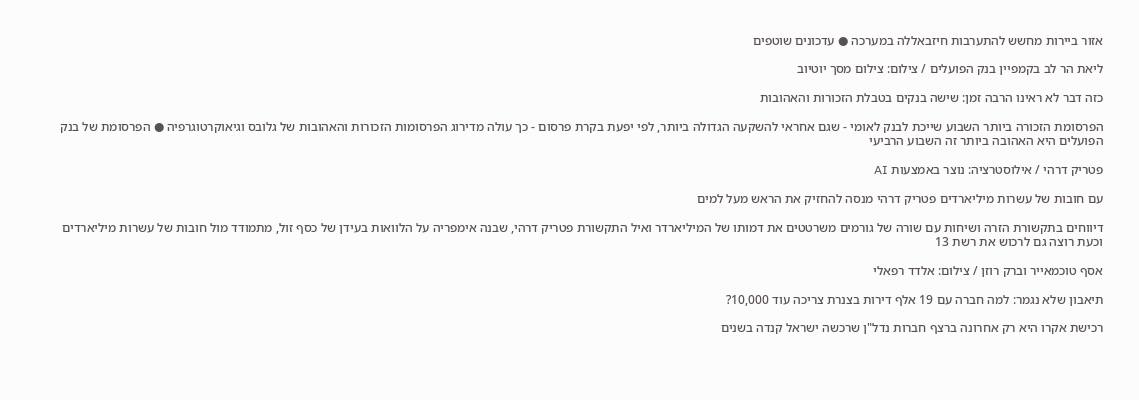אזור ביירות מחשש להתערבות חיזבאללה במערכה ● עדכונים שוטפים

ליאת הר לב בקמפיין בנק הפועלים / צילום: צילום מסך יוטיוב

כזה דבר לא ראינו הרבה זמן: שישה בנקים בטבלת הזכורות והאהובות

הפרסומת הזכורה ביותר השבוע שייכת לבנק לאומי - שגם אחראי להשקעה הגדולה ביותר, לפי יפעת בקרת פרסום - כך עולה מדירוג הפרסומות הזכורות והאהובות של גלובס וגיאוקרטוגרפיה ● הפרסומת של בנק הפועלים היא האהובה ביותר זה השבוע הרביעי

פטריק דרהי / אילוסטרציה: נוצר באמצעות AI

עם חובות של עשרות מיליארדים פטריק דרהי מנסה להחזיק את הראש מעל למים

דיווחים בתקשורת הזרה ושיחות עם שורה של גורמים משרטטים את דמותו של המיליארדר ואיל התקשורת פטריק דרהי, שבנה אימפריה על הלוואות בעידן של כסף זול, מתמודד מול חובות של עשרות מיליארדים וכעת רוצה גם לרכוש את רשת 13

אסף טוכמאייר וברק רוזן / צילום: אלדד רפאלי

תיאבון שלא נגמר: למה חברה עם 19 אלף דירות בצנרת צריכה עוד 10,000?

רכישת אקרו היא רק אחרונה ברצף חברות נדל"ן שרכשה ישראל קנדה בשנים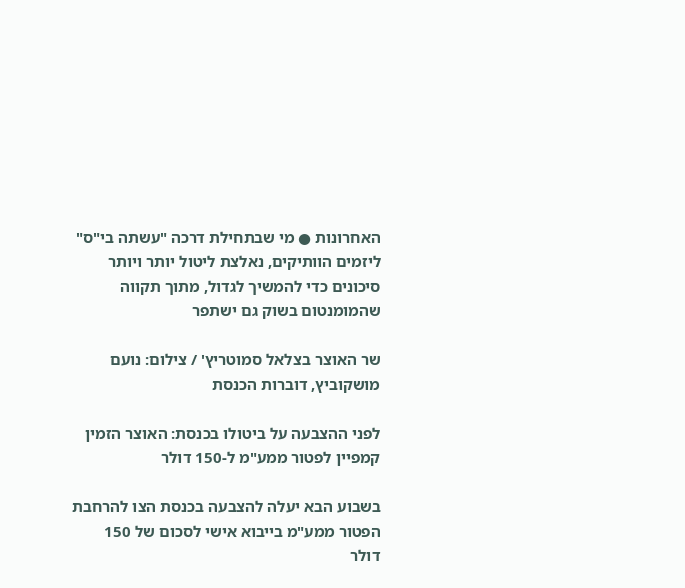האחרונות ● מי שבתחילת דרכה "עשתה בי"ס" ליזמים הוותיקים, נאלצת ליטול יותר ויותר סיכונים כדי להמשיך לגדול, מתוך תקווה שהמומנטום בשוק גם ישתפר

שר האוצר בצלאל סמוטריץ' / צילום: נועם מושקוביץ, דוברות הכנסת

לפני ההצבעה על ביטולו בכנסת: האוצר הזמין קמפיין לפטור ממע"מ ל-150 דולר

בשבוע הבא יעלה להצבעה בכנסת הצו להרחבת הפטור ממע"מ בייבוא אישי לסכום של 150 דולר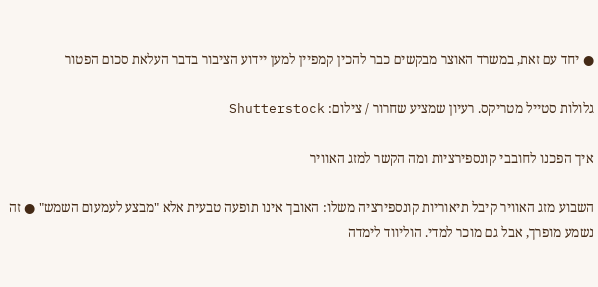● יחד עם זאת, במשרד האוצר מבקשים כבר להכין קמפיין למען יידוע הציבור בדבר העלאת סכום הפטור

גלולות סטייל מטריקס. רעיון שמציע שחרור / צילום: Shutterstock

איך הפכנו לחובבי קונספירציות ומה הקשר למזג האוויר

השבוע מזג האוויר קיבל תיאוריות קונספירציה משלו: האובך אינו תופעה טבעית אלא "מבצע לעמעום השמש" ● זה נשמע מופרך, אבל גם מוכר למדי. הוליווד לימדה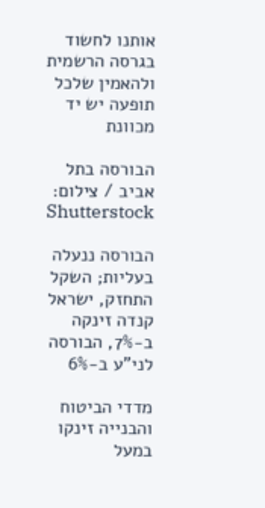אותנו לחשוד בגרסה הרשמית ולהאמין שלכל תופעה יש יד מכוונת

הבורסה בתל אביב / צילום: Shutterstock

הבורסה ננעלה בעליות; השקל התחזק, ישראל קנדה זינקה ב-7%, הבורסה לני"ע ב-6%

מדדי הביטוח והבנייה זינקו במעל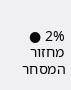2% ● מחזור המסחר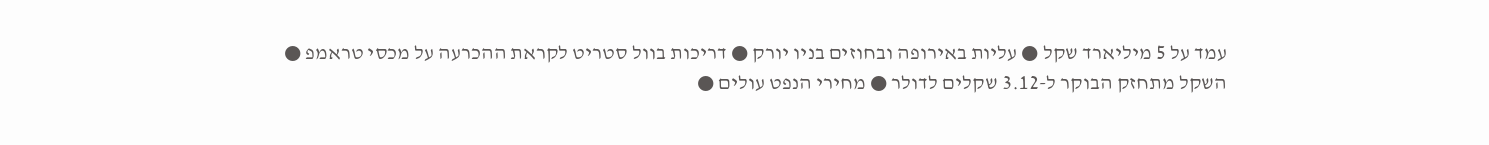עמד על 5 מיליארד שקל ● עליות באירופה ובחוזים בניו יורק ● דריכות בוול סטריט לקראת ההכרעה על מכסי טראמפ ● השקל מתחזק הבוקר ל-3.12 שקלים לדולר ● מחירי הנפט עולים ●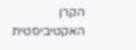הקרן האקטיביסטית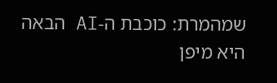שמהמרת: כוכבת ה-AI הבאה היא מיפן